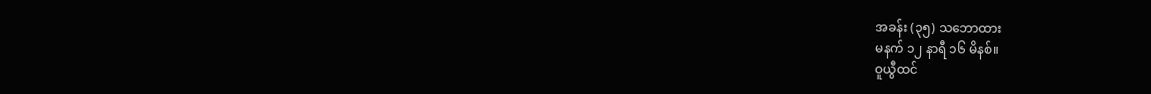အခန်း (၃၅) သဘောထား
မနက် ၁၂ နာရီ ၁၆ မိနစ်။
ဝူယွီထင်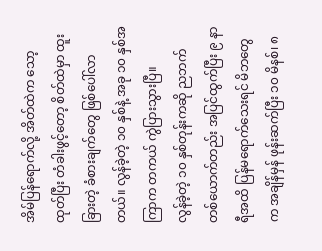အိမ်ပြန်ရောက်လို့ အိတ်ထဲက သော့ထုတ်ပြီး တံခါးဖွင့်တော့ စိတ်ထဲမှာ ထူးခြားတဲ့ ခံစားချက်တွေ ဖြစ်ပေါ်လာတယ်။ လွန်ခဲ့တဲ့ ၁၀ နှစ်နဲ့ အခု ၁၀ နှစ်အကြာက တကယ် ကွဲပြားသွားပြီ။
လွန်ခဲ့တဲ့ ၁၀ နှစ်တုန်းကဆို ညဘက် တစ်ယောက်တည်း အပြင်ထွက်ပြီး ၉ နာရီအထိ ပြန်မရောက်သေးရင် မိဘတွေက အချိန်မှန် ဖုန်းဆက်ပြီး ၁၀ မိနစ်၊ ၈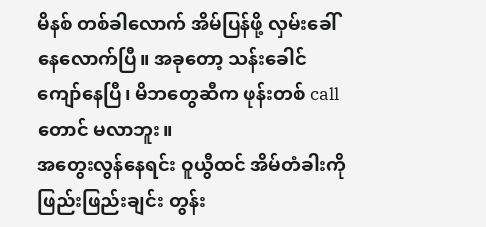မိနစ် တစ်ခါလောက် အိမ်ပြန်ဖို့ လှမ်းခေါ်နေလောက်ပြီ။ အခုတော့ သန်းခေါင်ကျော်နေပြီ၊ မိဘတွေဆီက ဖုန်းတစ် call တောင် မလာဘူး။
အတွေးလွန်နေရင်း ဝူယွီထင် အိမ်တံခါးကို ဖြည်းဖြည်းချင်း တွန်း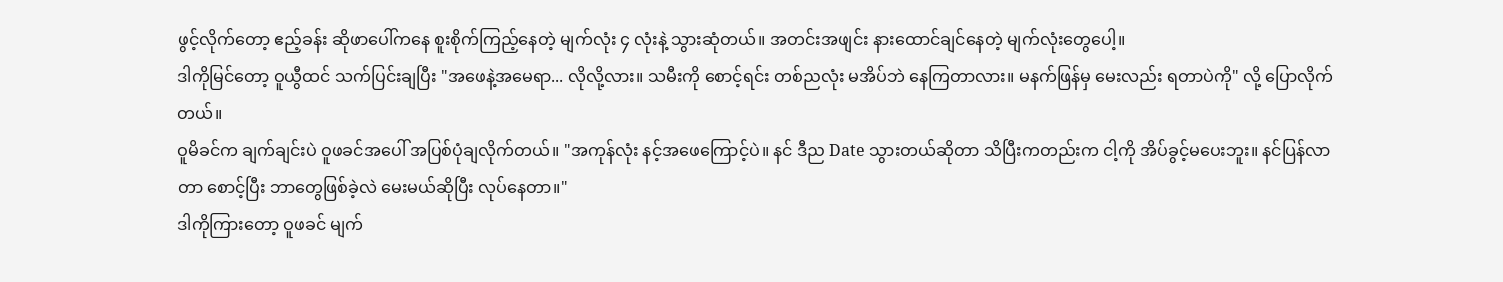ဖွင့်လိုက်တော့ ဧည့်ခန်း ဆိုဖာပေါ်ကနေ စူးစိုက်ကြည့်နေတဲ့ မျက်လုံး ၄ လုံးနဲ့ သွားဆုံတယ်။ အတင်းအဖျင်း နားထောင်ချင်နေတဲ့ မျက်လုံးတွေပေါ့။
ဒါကိုမြင်တော့ ဝူယွီထင် သက်ပြင်းချပြီး "အဖေနဲ့အမေရာ... လိုလို့လား။ သမီးကို စောင့်ရင်း တစ်ညလုံး မအိပ်ဘဲ နေကြတာလား။ မနက်ဖြန်မှ မေးလည်း ရတာပဲကို" လို့ ပြောလိုက်တယ်။
ဝူမိခင်က ချက်ချင်းပဲ ဝူဖခင်အပေါ် အပြစ်ပုံချလိုက်တယ်။ "အကုန်လုံး နင့်အဖေကြောင့်ပဲ။ နင် ဒီည Date သွားတယ်ဆိုတာ သိပြီးကတည်းက ငါ့ကို အိပ်ခွင့်မပေးဘူး။ နင်ပြန်လာတာ စောင့်ပြီး ဘာတွေဖြစ်ခဲ့လဲ မေးမယ်ဆိုပြီး လုပ်နေတာ။"
ဒါကိုကြားတော့ ဝူဖခင် မျက်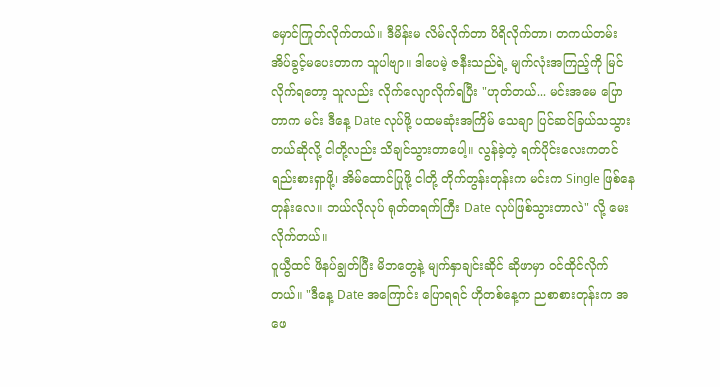မှောင်ကြုတ်လိုက်တယ်။ ဒီမိန်းမ လိမ်လိုက်တာ ပိရိလိုက်တာ၊ တကယ်တမ်း အိပ်ခွင့်မပေးတာက သူပါဗျာ။ ဒါပေမဲ့ ဇနီးသည်ရဲ့ မျက်လုံးအကြည့်ကို မြင်လိုက်ရတော့ သူလည်း လိုက်လျောလိုက်ရပြီး "ဟုတ်တယ်... မင်းအမေ ပြောတာက မင်း ဒီနေ့ Date လုပ်ဖို့ ပထမဆုံးအကြိမ် သေချာ ပြင်ဆင်ခြယ်သသွားတယ်ဆိုလို့ ငါတို့လည်း သိချင်သွားတာပေါ့။ လွန်ခဲ့တဲ့ ရက်ပိုင်းလေးကတင် ရည်းစားရှာဖို့၊ အိမ်ထောင်ပြုဖို့ ငါတို့ တိုက်တွန်းတုန်းက မင်းက Single ဖြစ်နေတုန်းလေ။ ဘယ်လိုလုပ် ရုတ်တရက်ကြီး Date လုပ်ဖြစ်သွားတာလဲ" လို့ မေးလိုက်တယ်။
ဝူယွီထင် ဖိနပ်ချွတ်ပြီး မိဘတွေနဲ့ မျက်နှာချင်းဆိုင် ဆိုဖာမှာ ဝင်ထိုင်လိုက်တယ်။ "ဒီနေ့ Date အကြောင်း ပြောရရင် ဟိုတစ်နေ့က ညစာစားတုန်းက အဖေ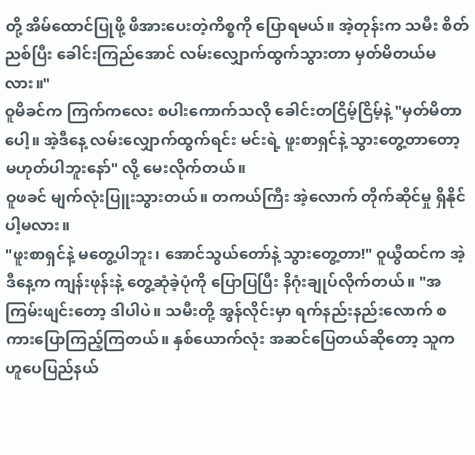တို့ အိမ်ထောင်ပြုဖို့ ဖိအားပေးတဲ့ကိစ္စကို ပြောရမယ်။ အဲ့တုန်းက သမီး စိတ်ညစ်ပြီး ခေါင်းကြည်အောင် လမ်းလျှောက်ထွက်သွားတာ မှတ်မိတယ်မလား။"
ဝူမိခင်က ကြက်ကလေး စပါးကောက်သလို ခေါင်းတငြိမ့်ငြိမ့်နဲ့ "မှတ်မိတာပေါ့။ အဲ့ဒီနေ့ လမ်းလျှောက်ထွက်ရင်း မင်းရဲ့ ဖူးစာရှင်နဲ့ သွားတွေ့တာတော့ မဟုတ်ပါဘူးနော်" လို့ မေးလိုက်တယ်။
ဝူဖခင် မျက်လုံးပြူးသွားတယ်။ တကယ်ကြီး အဲ့လောက် တိုက်ဆိုင်မှု ရှိနိုင်ပါ့မလား။
"ဖူးစာရှင်နဲ့ မတွေ့ပါဘူး၊ အောင်သွယ်တော်နဲ့ သွားတွေ့တာ!" ဝူယွီထင်က အဲ့ဒီနေ့က ကျန်းဖုန်းနဲ့ တွေ့ဆုံခဲ့ပုံကို ပြောပြပြီး နိဂုံးချုပ်လိုက်တယ်။ "အကြမ်းဖျင်းတော့ ဒါပါပဲ။ သမီးတို့ အွန်လိုင်းမှာ ရက်နည်းနည်းလောက် စကားပြောကြည့်ကြတယ်။ နှစ်ယောက်လုံး အဆင်ပြေတယ်ဆိုတော့ သူက ဟူပေပြည်နယ်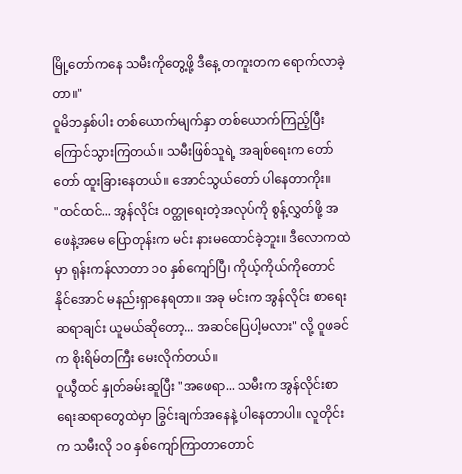မြို့တော်ကနေ သမီးကိုတွေ့ဖို့ ဒီနေ့ တကူးတက ရောက်လာခဲ့တာ။"
ဝူမိဘနှစ်ပါး တစ်ယောက်မျက်နှာ တစ်ယောက်ကြည့်ပြီး ကြောင်သွားကြတယ်။ သမီးဖြစ်သူရဲ့ အချစ်ရေးက တော်တော် ထူးခြားနေတယ်။ အောင်သွယ်တော် ပါနေတာကိုး။
"ထင်ထင်... အွန်လိုင်း ဝတ္ထုရေးတဲ့အလုပ်ကို စွန့်လွှတ်ဖို့ အဖေနဲ့အမေ ပြောတုန်းက မင်း နားမထောင်ခဲ့ဘူး။ ဒီလောကထဲမှာ ရုန်းကန်လာတာ ၁၀ နှစ်ကျော်ပြီ၊ ကိုယ့်ကိုယ်ကိုတောင် နိုင်အောင် မနည်းရှာနေရတာ။ အခု မင်းက အွန်လိုင်း စာရေးဆရာချင်း ယူမယ်ဆိုတော့... အဆင်ပြေပါ့မလား" လို့ ဝူဖခင်က စိုးရိမ်တကြီး မေးလိုက်တယ်။
ဝူယွီထင် နှုတ်ခမ်းဆူပြီး "အဖေရာ... သမီးက အွန်လိုင်းစာရေးဆရာတွေထဲမှာ ခြွင်းချက်အနေနဲ့ ပါနေတာပါ။ လူတိုင်းက သမီးလို ၁၀ နှစ်ကျော်ကြာတာတောင်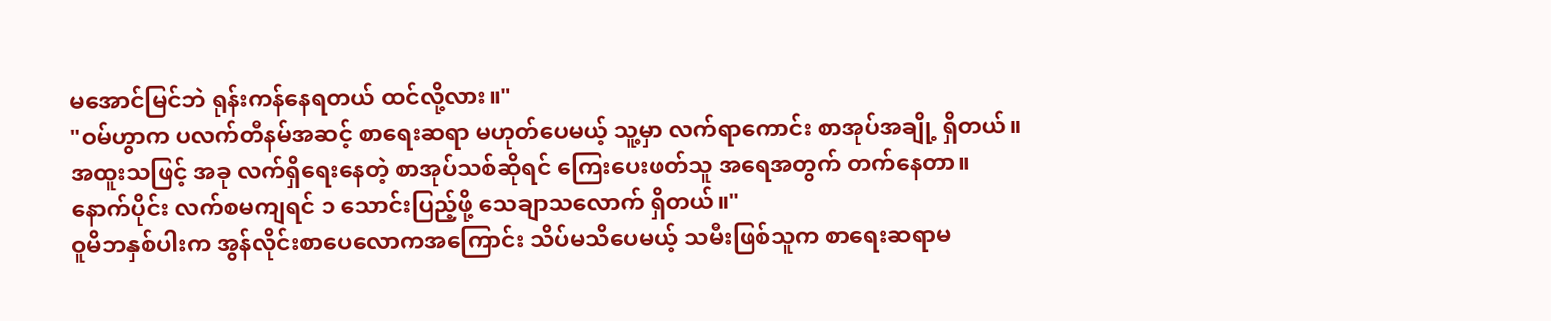မအောင်မြင်ဘဲ ရုန်းကန်နေရတယ် ထင်လို့လား။"
"ဝမ်ဟွာက ပလက်တီနမ်အဆင့် စာရေးဆရာ မဟုတ်ပေမယ့် သူ့မှာ လက်ရာကောင်း စာအုပ်အချို့ ရှိတယ်။ အထူးသဖြင့် အခု လက်ရှိရေးနေတဲ့ စာအုပ်သစ်ဆိုရင် ကြေးပေးဖတ်သူ အရေအတွက် တက်နေတာ။ နောက်ပိုင်း လက်စမကျရင် ၁ သောင်းပြည့်ဖို့ သေချာသလောက် ရှိတယ်။"
ဝူမိဘနှစ်ပါးက အွန်လိုင်းစာပေလောကအကြောင်း သိပ်မသိပေမယ့် သမီးဖြစ်သူက စာရေးဆရာမ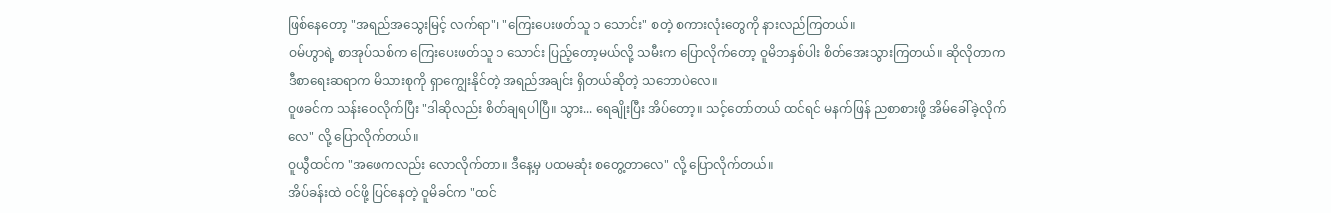ဖြစ်နေတော့ "အရည်အသွေးမြင့် လက်ရာ"၊ "ကြေးပေးဖတ်သူ ၁ သောင်း" စတဲ့ စကားလုံးတွေကို နားလည်ကြတယ်။
ဝမ်ဟွာရဲ့ စာအုပ်သစ်က ကြေးပေးဖတ်သူ ၁ သောင်း ပြည့်တော့မယ်လို့ သမီးက ပြောလိုက်တော့ ဝူမိဘနှစ်ပါး စိတ်အေးသွားကြတယ်။ ဆိုလိုတာက ဒီစာရေးဆရာက မိသားစုကို ရှာကျွေးနိုင်တဲ့ အရည်အချင်း ရှိတယ်ဆိုတဲ့ သဘောပဲလေ။
ဝူဖခင်က သန်းဝေလိုက်ပြီး "ဒါဆိုလည်း စိတ်ချရပါပြီ။ သွား... ရေချိုးပြီး အိပ်တော့။ သင့်တော်တယ် ထင်ရင် မနက်ဖြန် ညစာစားဖို့ အိမ်ခေါ်ခဲ့လိုက်လေ" လို့ ပြောလိုက်တယ်။
ဝူယွီထင်က "အဖေကလည်း လောလိုက်တာ။ ဒီနေ့မှ ပထမဆုံး စတွေ့တာလေ" လို့ ပြောလိုက်တယ်။
အိပ်ခန်းထဲ ဝင်ဖို့ ပြင်နေတဲ့ ဝူမိခင်က "ထင်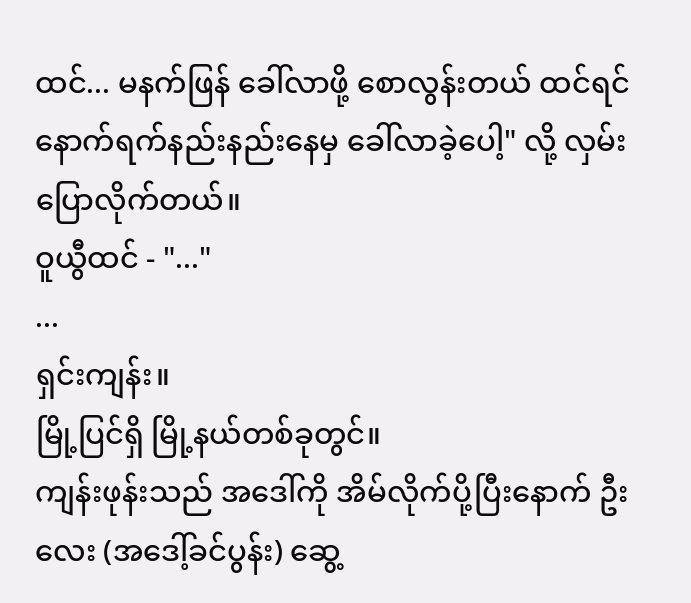ထင်... မနက်ဖြန် ခေါ်လာဖို့ စောလွန်းတယ် ထင်ရင် နောက်ရက်နည်းနည်းနေမှ ခေါ်လာခဲ့ပေါ့" လို့ လှမ်းပြောလိုက်တယ်။
ဝူယွီထင် - "..."
...
ရှင်းကျန်း။
မြို့ပြင်ရှိ မြို့နယ်တစ်ခုတွင်။
ကျန်းဖုန်းသည် အဒေါ်ကို အိမ်လိုက်ပို့ပြီးနောက် ဦးလေး (အဒေါ့်ခင်ပွန်း) ဆွေ့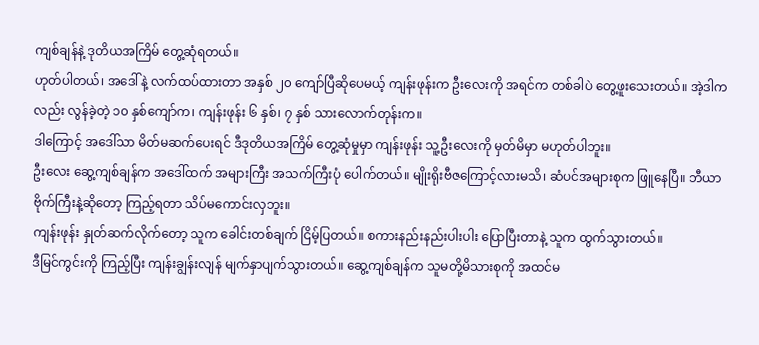ကျစ်ချန်နဲ့ ဒုတိယအကြိမ် တွေ့ဆုံရတယ်။
ဟုတ်ပါတယ်၊ အဒေါ်နဲ့ လက်ထပ်ထားတာ အနှစ် ၂၀ ကျော်ပြီဆိုပေမယ့် ကျန်းဖုန်းက ဦးလေးကို အရင်က တစ်ခါပဲ တွေ့ဖူးသေးတယ်။ အဲ့ဒါကလည်း လွန်ခဲ့တဲ့ ၁၀ နှစ်ကျော်က၊ ကျန်းဖုန်း ၆ နှစ်၊ ၇ နှစ် သားလောက်တုန်းက။
ဒါကြောင့် အဒေါ်သာ မိတ်မဆက်ပေးရင် ဒီဒုတိယအကြိမ် တွေ့ဆုံမှုမှာ ကျန်းဖုန်း သူ့ဦးလေးကို မှတ်မိမှာ မဟုတ်ပါဘူး။
ဦးလေး ဆွေ့ကျစ်ချန်က အဒေါ်ထက် အများကြီး အသက်ကြီးပုံ ပေါက်တယ်။ မျိုးရိုးဗီဇကြောင့်လားမသိ၊ ဆံပင်အများစုက ဖြူနေပြီ။ ဘီယာဗိုက်ကြီးနဲ့ဆိုတော့ ကြည့်ရတာ သိပ်မကောင်းလှဘူး။
ကျန်းဖုန်း နှုတ်ဆက်လိုက်တော့ သူက ခေါင်းတစ်ချက် ငြိမ့်ပြတယ်။ စကားနည်းနည်းပါးပါး ပြောပြီးတာနဲ့ သူက ထွက်သွားတယ်။
ဒီမြင်ကွင်းကို ကြည့်ပြီး ကျန်းချွန်းလျန် မျက်နှာပျက်သွားတယ်။ ဆွေ့ကျစ်ချန်က သူမတို့မိသားစုကို အထင်မ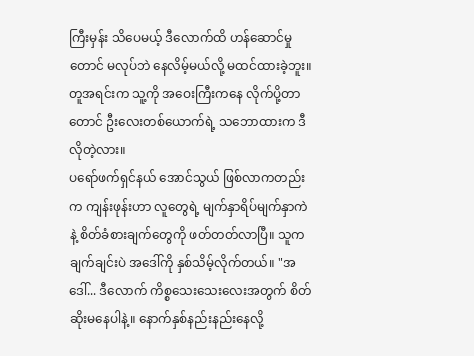ကြီးမှန်း သိပေမယ့် ဒီလောက်ထိ ဟန်ဆောင်မှုတောင် မလုပ်ဘဲ နေလိမ့်မယ်လို့ မထင်ထားခဲ့ဘူး။ တူအရင်းက သူ့ကို အဝေးကြီးကနေ လိုက်ပို့တာတောင် ဦးလေးတစ်ယောက်ရဲ့ သဘောထားက ဒီလိုတဲ့လား။
ပရော်ဖက်ရှင်နယ် အောင်သွယ် ဖြစ်လာကတည်းက ကျန်းဖုန်းဟာ လူတွေရဲ့ မျက်နှာရိပ်မျက်နှာကဲနဲ့ စိတ်ခံစားချက်တွေကို ဖတ်တတ်လာပြီ။ သူက ချက်ချင်းပဲ အဒေါ်ကို နှစ်သိမ့်လိုက်တယ်။ "အဒေါ်... ဒီလောက် ကိစ္စသေးသေးလေးအတွက် စိတ်ဆိုးမနေပါနဲ့။ နောက်နှစ်နည်းနည်းနေလို့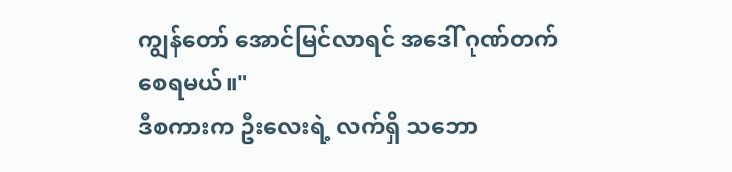ကျွန်တော် အောင်မြင်လာရင် အဒေါ် ဂုဏ်တက်စေရမယ်။"
ဒီစကားက ဦးလေးရဲ့ လက်ရှိ သဘော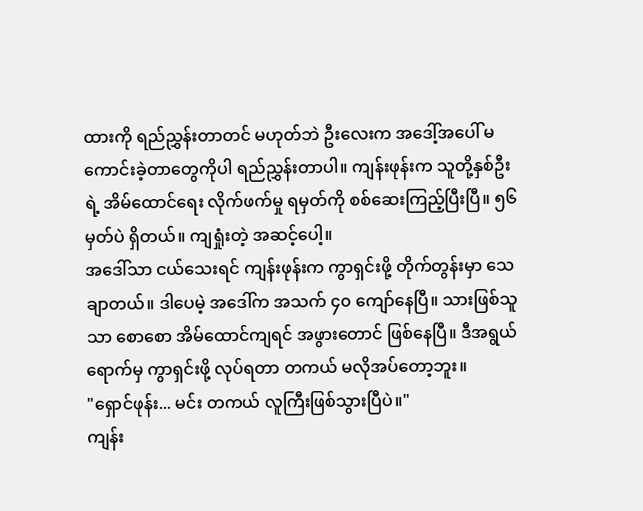ထားကို ရည်ညွှန်းတာတင် မဟုတ်ဘဲ ဦးလေးက အဒေါ့်အပေါ် မကောင်းခဲ့တာတွေကိုပါ ရည်ညွှန်းတာပါ။ ကျန်းဖုန်းက သူတို့နှစ်ဦးရဲ့ အိမ်ထောင်ရေး လိုက်ဖက်မှု ရမှတ်ကို စစ်ဆေးကြည့်ပြီးပြီ။ ၅၆ မှတ်ပဲ ရှိတယ်။ ကျရှုံးတဲ့ အဆင့်ပေါ့။
အဒေါ်သာ ငယ်သေးရင် ကျန်းဖုန်းက ကွာရှင်းဖို့ တိုက်တွန်းမှာ သေချာတယ်။ ဒါပေမဲ့ အဒေါ်က အသက် ၄၀ ကျော်နေပြီ။ သားဖြစ်သူသာ စောစော အိမ်ထောင်ကျရင် အဖွားတောင် ဖြစ်နေပြီ။ ဒီအရွယ်ရောက်မှ ကွာရှင်းဖို့ လုပ်ရတာ တကယ် မလိုအပ်တော့ဘူး။
"ရှောင်ဖုန်း... မင်း တကယ် လူကြီးဖြစ်သွားပြီပဲ။"
ကျန်း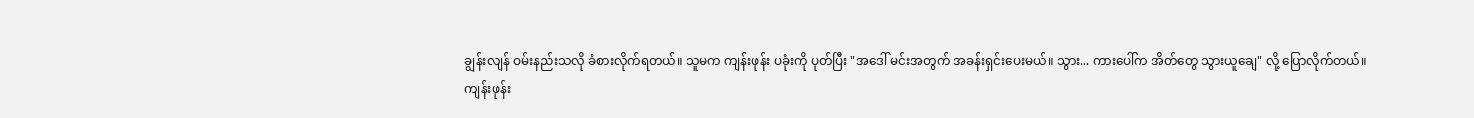ချွန်းလျန် ဝမ်းနည်းသလို ခံစားလိုက်ရတယ်။ သူမက ကျန်းဖုန်း ပခုံးကို ပုတ်ပြီး "အဒေါ် မင်းအတွက် အခန်းရှင်းပေးမယ်။ သွား... ကားပေါ်က အိတ်တွေ သွားယူချေ" လို့ ပြောလိုက်တယ်။
ကျန်းဖုန်း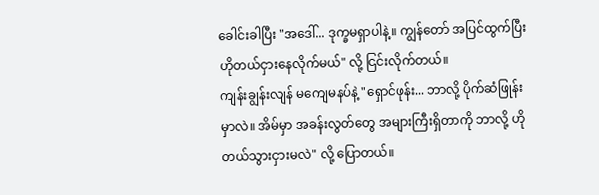ခေါင်းခါပြီး "အဒေါ်... ဒုက္ခမရှာပါနဲ့။ ကျွန်တော် အပြင်ထွက်ပြီး ဟိုတယ်ငှားနေလိုက်မယ်" လို့ ငြင်းလိုက်တယ်။
ကျန်းချွန်းလျန် မကျေမနပ်နဲ့ "ရှောင်ဖုန်း... ဘာလို့ ပိုက်ဆံဖြုန်းမှာလဲ။ အိမ်မှာ အခန်းလွတ်တွေ အများကြီးရှိတာကို ဘာလို့ ဟိုတယ်သွားငှားမလဲ" လို့ ပြောတယ်။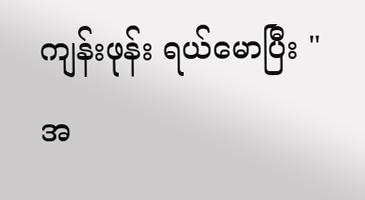ကျန်းဖုန်း ရယ်မောပြီး "အ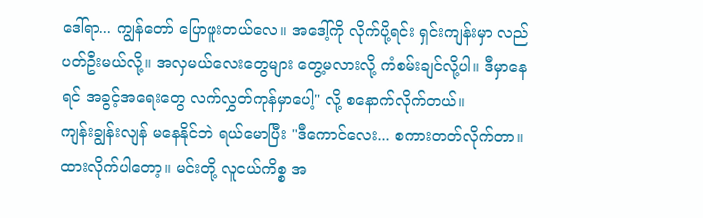ဒေါ်ရာ... ကျွန်တော် ပြောဖူးတယ်လေ။ အဒေါ့်ကို လိုက်ပို့ရင်း ရှင်းကျန်းမှာ လည်ပတ်ဦးမယ်လို့။ အလှမယ်လေးတွေများ တွေ့မလားလို့ ကံစမ်းချင်လို့ပါ။ ဒီမှာနေရင် အခွင့်အရေးတွေ လက်လွှတ်ကုန်မှာပေါ့" လို့ စနောက်လိုက်တယ်။
ကျန်းချွန်းလျန် မနေနိုင်ဘဲ ရယ်မောပြီး "ဒီကောင်လေး... စကားတတ်လိုက်တာ။ ထားလိုက်ပါတော့။ မင်းတို့ လူငယ်ကိစ္စ အ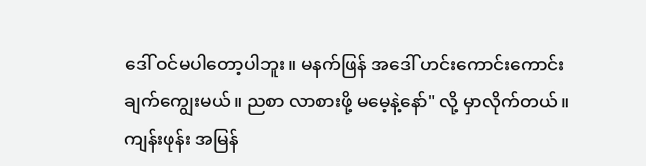ဒေါ် ဝင်မပါတော့ပါဘူး။ မနက်ဖြန် အဒေါ် ဟင်းကောင်းကောင်း ချက်ကျွေးမယ်။ ညစာ လာစားဖို့ မမေ့နဲ့နော်" လို့ မှာလိုက်တယ်။
ကျန်းဖုန်း အမြန်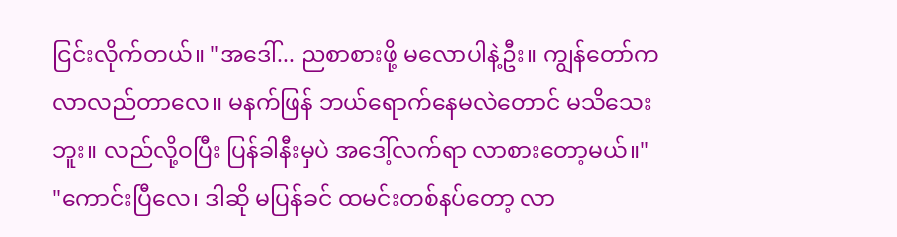ငြင်းလိုက်တယ်။ "အဒေါ်... ညစာစားဖို့ မလောပါနဲ့ဦး။ ကျွန်တော်က လာလည်တာလေ။ မနက်ဖြန် ဘယ်ရောက်နေမလဲတောင် မသိသေးဘူး။ လည်လို့ဝပြီး ပြန်ခါနီးမှပဲ အဒေါ့်လက်ရာ လာစားတော့မယ်။"
"ကောင်းပြီလေ၊ ဒါဆို မပြန်ခင် ထမင်းတစ်နပ်တော့ လာ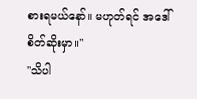စားရမယ်နော်။ မဟုတ်ရင် အဒေါ် စိတ်ဆိုးမှာ။"
"သိပါ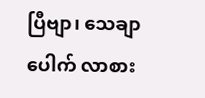ပြီဗျာ၊ သေချာပေါက် လာစား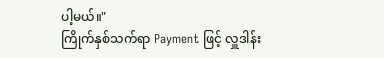ပါ့မယ်။"
ကြိုက်နှစ်သက်ရာ Payment ဖြင့် လှူဒါန်း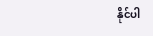နိုင်ပါ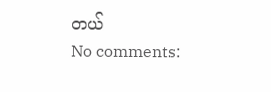တယ်
No comments: